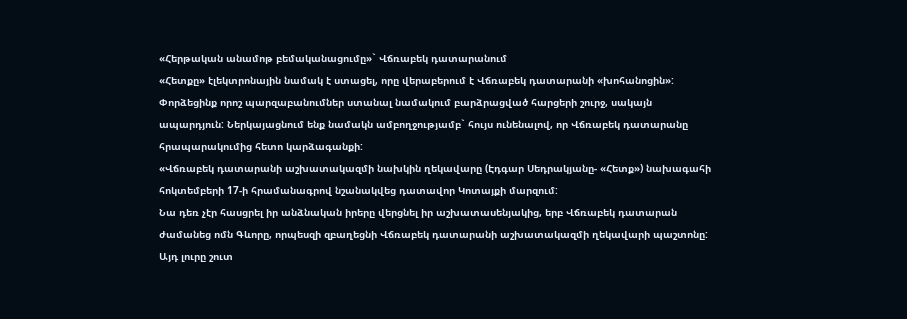«Հերթական անամոթ բեմականացումը»` Վճռաբեկ դատարանում
«Հետքը» էլեկտրոնային նամակ է ստացել, որը վերաբերում է Վճռաբեկ դատարանի «խոհանոցին»: Փորձեցինք որոշ պարզաբանումներ ստանալ նամակում բարձրացված հարցերի շուրջ, սակայն ապարդյուն: Ներկայացնում ենք նամակն ամբողջությամբ` հույս ունենալով, որ Վճռաբեկ դատարանը հրապարակումից հետո կարձագանքի:
«Վճռաբեկ դատարանի աշխատակազմի նախկին ղեկավարը (Էդգար Սեդրակյանը- «Հետք») նախագահի հոկտեմբերի 17-ի հրամանագրով նշանակվեց դատավոր Կոտայքի մարզում:
Նա դեռ չէր հասցրել իր անձնական իրերը վերցնել իր աշխատասենյակից, երբ Վճռաբեկ դատարան ժամանեց ոմն Գևորը, որպեսզի զբաղեցնի Վճռաբեկ դատարանի աշխատակազմի ղեկավարի պաշտոնը: Այդ լուրը շուտ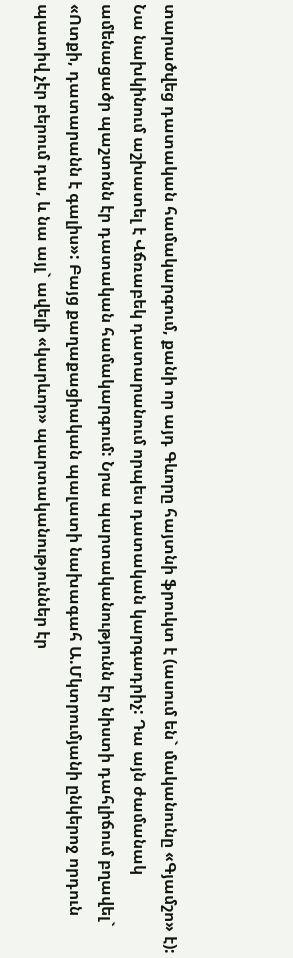տարածվեց դատական համակարգում, քանի որ այդ Գևորը հայտնի ֆրուկտ է (ասում են` մականունը «Գյամշո» է): Նա նախկինում աշխատել է Վճռաբեկ դատարանում որպես դատական կարգադրիչ: Դա այն ժամանակ ամենացածր պաշտոնն էր դատական համակարգում: Նրա պարտականությունն էր նիստի դահլիճում բղավել` «Ոտքի, դատարանն է գալիս»: Բայց քաղաքացիական պալատի նախագահ Ա.Մկտրումյանի ընկերոջ որդուն պատիվ չէր բերում դա, և նա այլ` ավելի «կարևոր» պարտականություններ էր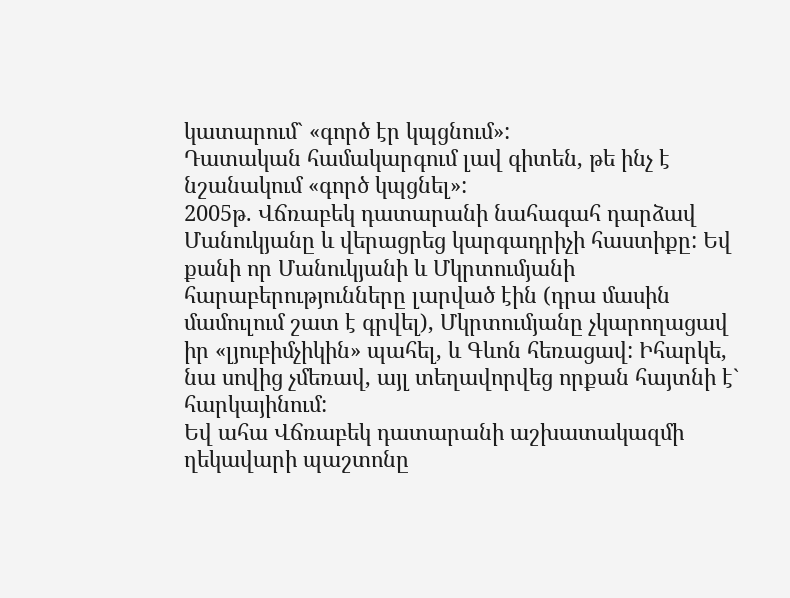կատարում` «գործ էր կպցնում»:
Դատական համակարգում լավ գիտեն, թե ինչ է նշանակում «գործ կպցնել»:
2005թ. Վճռաբեկ դատարանի նահագահ դարձավ Մանուկյանը և վերացրեց կարգադրիչի հաստիքը: Եվ քանի որ Մանուկյանի և Մկրտումյանի հարաբերությունները լարված էին (դրա մասին մամուլում շատ է գրվել), Մկրտումյանը չկարողացավ իր «լյուբիմչիկին» պահել, և Գևոն հեռացավ: Իհարկե, նա սովից չմեռավ, այլ տեղավորվեց որքան հայտնի է` հարկայինում:
Եվ ահա Վճռաբեկ դատարանի աշխատակազմի ղեկավարի պաշտոնը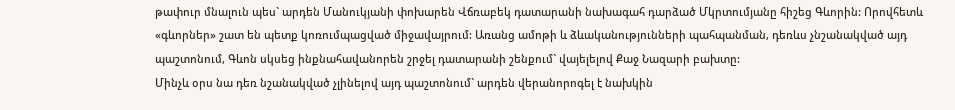թափուր մնալուն պես` արդեն Մանուկյանի փոխարեն Վճռաբեկ դատարանի նախագահ դարձած Մկրտումյանը հիշեց Գևորին: Որովհետև «գևորներ» շատ են պետք կոռումպացված միջավայրում: Առանց ամոթի և ձևականությունների պահպանման, դեռևս չնշանակված այդ պաշտոնում, Գևոն սկսեց ինքնահավանորեն շրջել դատարանի շենքում` վայելելով Քաջ Նազարի բախտը:
Մինչև օրս նա դեռ նշանակված չլինելով այդ պաշտոնում` արդեն վերանորոգել է նախկին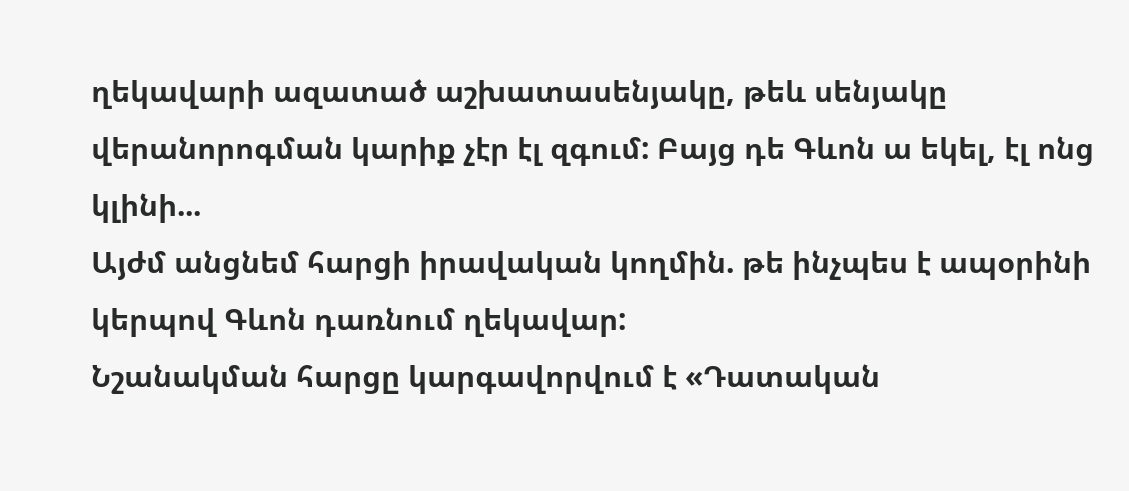ղեկավարի ազատած աշխատասենյակը, թեև սենյակը վերանորոգման կարիք չէր էլ զգում: Բայց դե Գևոն ա եկել, էլ ոնց կլինի...
Այժմ անցնեմ հարցի իրավական կողմին. թե ինչպես է ապօրինի կերպով Գևոն դառնում ղեկավար:
Նշանակման հարցը կարգավորվում է «Դատական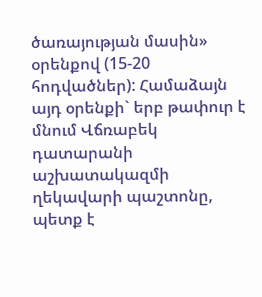ծառայության մասին» օրենքով (15-20 հոդվածներ): Համաձայն այդ օրենքի` երբ թափուր է մնում Վճռաբեկ դատարանի աշխատակազմի ղեկավարի պաշտոնը, պետք է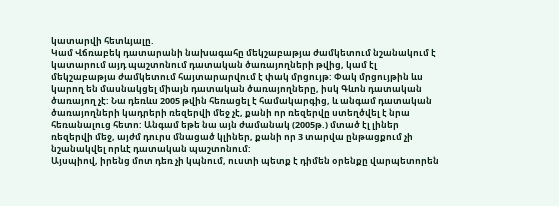կատարվի հետևյալը.
Կամ Վճռաբեկ դատարանի նախագահը մեկշաբաթյա ժամկետում նշանակում է կատարում այդ պաշտոնում դատական ծառայողների թվից, կամ էլ մեկշաբաթյա ժամկետում հայտարարվում է փակ մրցույթ: Փակ մրցույթին ևս կարող են մասնակցել միայն դատական ծառայողները, իսկ Գևոն դատական ծառայող չէ: Նա դեռևս 2005 թվին հեռացել է համակարգից, և անգամ դատական ծառայողների կադրերի ռեզերվի մեջ չէ, քանի որ ռեզերվը ստեղծվել է նրա հեռանալուց հետո: Անգամ եթե նա այն ժամանակ (2005թ.) մտած էլ լիներ ռեզերվի մեջ, այժմ դուրս մնացած կլիներ, քանի որ 3 տարվա ընթացքում չի նշանակվել որևէ դատական պաշտոնում:
Այսպիով, իրենց մոտ դեռ չի կպնում, ուստի պետք է դիմեն օրենքը վարպետորեն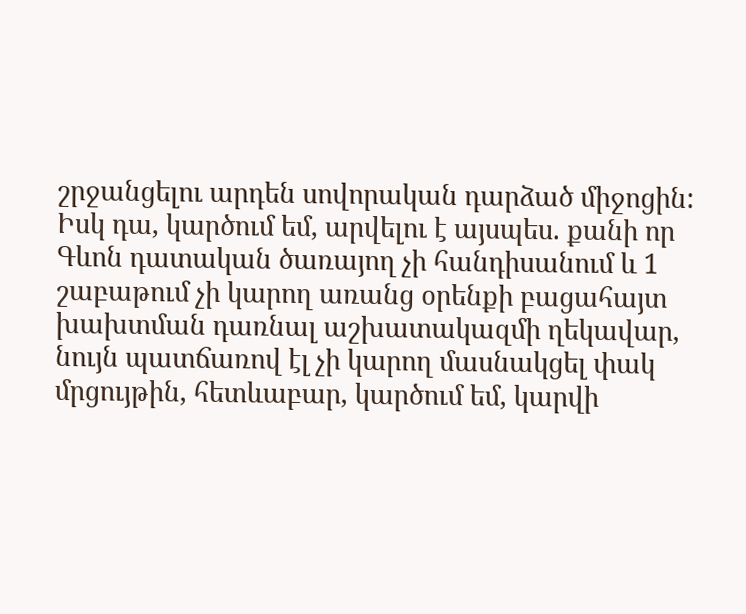շրջանցելու արդեն սովորական դարձած միջոցին: Իսկ դա, կարծում եմ, արվելու է այսպես. քանի որ Գևոն դատական ծառայող չի հանդիսանում և 1 շաբաթում չի կարող առանց օրենքի բացահայտ խախտման դառնալ աշխատակազմի ղեկավար, նույն պատճառով էլ չի կարող մասնակցել փակ մրցույթին, հետևաբար, կարծում եմ, կարվի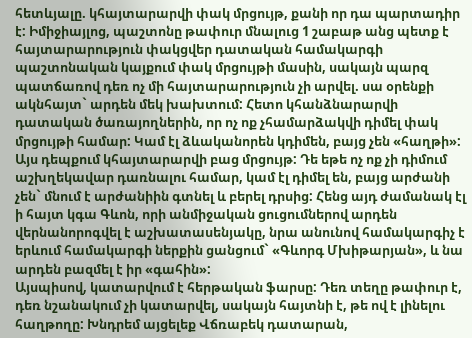հետևյալը. կհայտարարվի փակ մրցույթ, քանի որ դա պարտադիր է: Իմիջիայլոց, պաշտոնը թափուր մնալուց 1 շաբաթ անց պետք է հայտարարություն փակցվեր դատական համակարգի պաշտոնական կայքում փակ մրցույթի մասին, սակայն պարզ պատճառով դեռ ոչ մի հայտարարություն չի արվել. սա օրենքի ակնհայտ` արդեն մեկ խախտում: Հետո կհանձնարարվի դատական ծառայողներին, որ ոչ ոք չհամարձակվի դիմել փակ մրցույթի համար: Կամ էլ ձևականորեն կդիմեն, բայց չեն «հաղթի»: Այս դեպքում կհայտարարվի բաց մրցույթ: Դե եթե ոչ ոք չի դիմում աշխղեկավար դառնալու համար, կամ էլ դիմել են, բայց արժանի չեն` մնում է արժանիին գտնել և բերել դրսից: Հենց այդ ժամանակ էլ ի հայտ կգա Գևոն, որի անմիջական ցուցումներով արդեն վերնանորոգվել է աշխատասենյակը, նրա անունով համակարգիչ է երևում համակարգի ներքին ցանցում` «Գևորգ Մխիթարյան», և նա արդեն բազմել է իր «գահին»:
Այսպիսով, կատարվում է հերթական ֆարսը: Դեռ տեղը թափուր է, դեռ նշանակում չի կատարվել, սակայն հայտնի է, թե ով է լինելու հաղթողը: Խնդրեմ այցելեք Վճռաբեկ դատարան,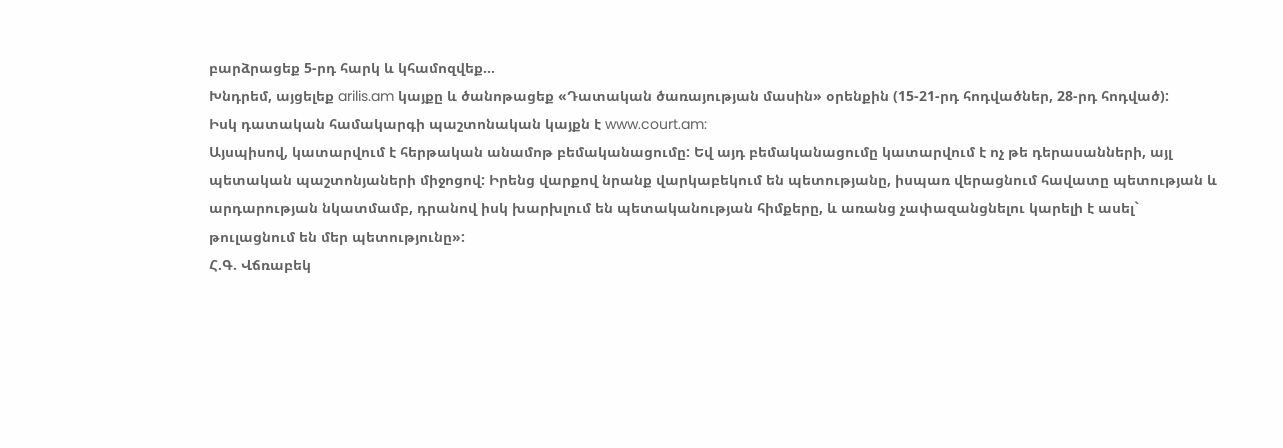բարձրացեք 5-րդ հարկ և կհամոզվեք...
Խնդրեմ, այցելեք arilis.am կայքը և ծանոթացեք «Դատական ծառայության մասին» օրենքին (15-21-րդ հոդվածներ, 28-րդ հոդված):
Իսկ դատական համակարգի պաշտոնական կայքն է www.court.am:
Այսպիսով, կատարվում է հերթական անամոթ բեմականացումը: Եվ այդ բեմականացումը կատարվում է ոչ թե դերասանների, այլ պետական պաշտոնյաների միջոցով: Իրենց վարքով նրանք վարկաբեկում են պետությանը, իսպառ վերացնում հավատը պետության և արդարության նկատմամբ, դրանով իսկ խարխլում են պետականության հիմքերը, և առանց չափազանցնելու կարելի է ասել` թուլացնում են մեր պետությունը»:
Հ.Գ. Վճռաբեկ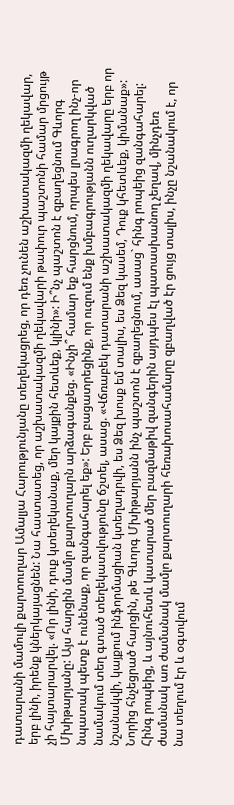դատարանի մամուլի քարտուղար Ամալյա Հարությունյանը տեղեկացրեց, որ դեռ չունեն աշխատակազմի ղեկավար, երբ լինի, իրենք կներկայացնեն: Նա հաստատեց, որ աշխատակազմի ղեկավարի թափուր պաշտոնի համար մրցույթ չի հայտարարվել. «Որ լինի, դուք կտեղեկանաք, մեր կայքին հետևեք, կլինի»: Ի՞նչ պաշտոն է զբաղեցնում Գևորգ Մխիթարյանը: Այս հարցին մամլո քարտուղարն արձագանքեց. «Ինչի՞ համար եք հարցնում, որպես լրագրող ինչ-որ նպատակ պետք է ունենաք, որ զանգահարել եք»: Երբ բացատրեցինք, որ ուզում ենք խմբագրությանն ուղարկված նամակում տեղ գտած տեղեկատվությունը ճշտել, ասաց. «Վճռաբեկ դատարանի աշխատակազմի ղեկավարը երբ որ նշանակվի, կայքում ինֆորմացիան կտեղադրվի, ես Ձեզ խոսք եմ տալիս, ես Ձեզ կասեմ, Դուք կհետևեք, կիմանաք»: Նորից հնչեցրած հարցին, թե Գևորգ Մխիթարյանն ինչ պաշտոն է զբաղեցնում, ասաց` հինգ րոպեից զանգահարել: Հինգ րոպեից, և այնուհետև կատարած մեր բազմաթիվ զանգերին այդպես էլ պատասխանող չեղավ, մինչդեռ ժամանակ առ ժամանակ մամլո քարտուղարի հեռախոսահամարը զբաղված էր ցույց տալիս, ինչը նշանակում է, որ նա տեղում էր և օգտվում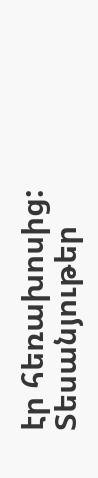էր հեռախոսից:
Տեսանյութեր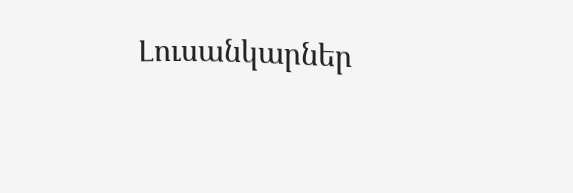Լուսանկարներ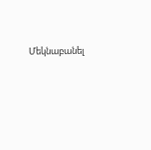Մեկնաբանել